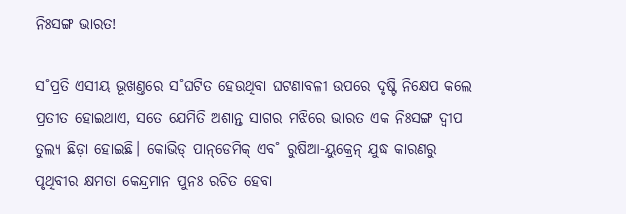ନିଃସଙ୍ଗ ଭାରତ!

ସ˚ପ୍ରତି ଏସୀୟ ଭୂଖଣ୍ତରେ ସ˚ଘଟିତ ହେଉଥିବା ଘଟଣାବଳୀ ଉପରେ ଦୃଷ୍ଟି ନିକ୍ଷେପ କଲେ ପ୍ରତୀତ ହୋଇଥାଏ, ସତେ ଯେମିତି ଅଶାନ୍ତ ସାଗର ମଝିରେ ଭାରତ ଏକ ନିଃସଙ୍ଗ ଦ୍ବୀପ ତୁଲ୍ୟ ଛିଡ଼ା ହୋଇଛି। କୋଭିଡ୍‌ ପାନ୍‌ଡେମିକ୍‌ ଏବ˚ ରୁଷିଆ-ୟୁକ୍ରେନ୍‌ ଯୁଦ୍ଧ କାରଣରୁ ପୃଥିବୀର କ୍ଷମତା କେନ୍ଦ୍ରମାନ ପୁନଃ ରଚିତ ହେବା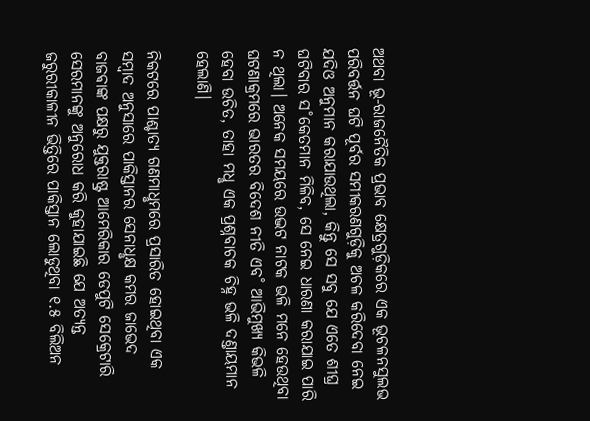ଅଥବା ଭୂ-ରାଜନୈତିକ ପ୍ରଭାବ କ୍ଷେତ୍ରଗୁଡ଼ିକରେ ଏକ ଭୂଚଳନସୁଲଭ ପରିବର୍ତ୍ତନ ଘଟି ପୂର୍ବର ସମୀକରଣଗୁଡ଼ିକୁ ଅଚଳ କରିଦେବା ନେଇ ଯଦିଓ ଅନୁମାନ କରାଯାଉଥିଲା, କିନ୍ତୁ ସେ ସବୁ ଯେ ଏତେ ଶୀଘ୍ର ଘଟିବାର ସ˚କେତମାନ ମିଳିବ, ସେ ନେଇ ଧାରଣା କରାଯାଇ ପାରି ନ ଥିଲା। ଅନେକ ସମୟରେ ଉଦ୍ଭଟ ନାଟକ ଭଳି ମନେ ହେଉଥିବା ଘଟଣାକ୍ରମରେ ଭାରତର ବିଦେଶ ନୀତି ଏବ˚ ଆଭିମୁଖ୍ୟ କିଭଳି ହେବା ଉଚିତ, ତାହା ମଧୢ ଏକ ପ୍ରଶ୍ନବାଚକ ଚିହ୍ନ ଭଳି ଦଣ୍ତାୟମାନ ହେଲାଣି।

ନିକଟରେ ପାଶ୍ଚାତ୍ୟ ଗଣମାଧୢମରେ ପ୍ରସାରିତ ହୋଇଥିବା ଏକ ସମ୍ବାଦ ଅନୁସାରେ ପାକିସ୍ତାନର ସେନାଧୢକ୍ଷ କମର ଜାଭେଦ ବାଜଵାଙ୍କ ପକ୍ଷରୁ ଯୁକ୍ତରାଷ୍ଟ୍ର ଆମେରିକାର ଡେପୁଟି ସେକ୍ରେଟାରି ସେରମାନଙ୍କୁ ଅନୁରୋଧ କରି କୁହାଯାଇଛି ଯେ ଅତ୍ୟନ୍ତ ଜରୁରୀକାଳୀନ ଭିତ୍ତିରେ ପାକିସ୍ତାନ ଲୋଡୁଥିବା ୧.୫ ବିଲିଅନ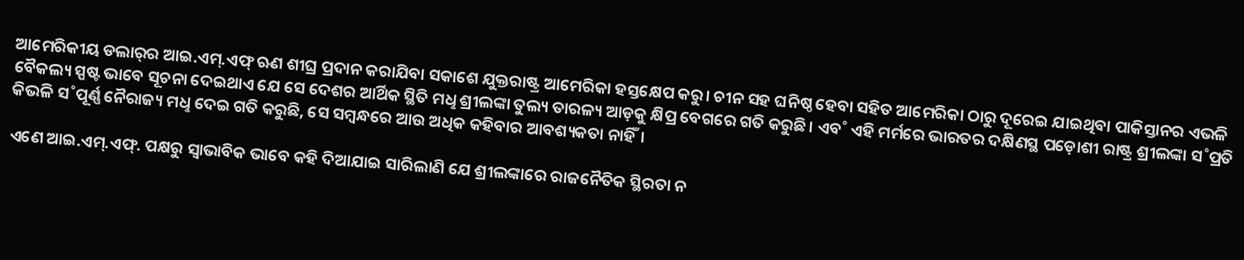ଆମେରିକୀୟ ଡଲାର‌୍‌ର ଆଇ.ଏମ୍‌.ଏଫ୍‌ ଋଣ ଶୀଘ୍ର ପ୍ରଦାନ କରାଯିବା ସକାଶେ ଯୁକ୍ତରାଷ୍ଟ୍ର ଆମେରିକା ହସ୍ତକ୍ଷେପ କରୁ। ଚୀନ ସହ ଘନିଷ୍ଠ ହେବା ସହିତ ଆମେରିକା ଠାରୁ ଦୂରେଇ ଯାଇଥିବା ପାକିସ୍ତାନର ଏଭଳି ବୈକଲ୍ୟ ସ୍ପଷ୍ଟ ଭାବେ ସୂଚନା ଦେଇଥାଏ ଯେ ସେ ଦେଶର ଆର୍ଥିକ ସ୍ଥିତି ମଧୢ ଶ୍ରୀଲଙ୍କା ତୁଲ୍ୟ ତାରଳ୍ୟ ଆଡ଼କୁ କ୍ଷିପ୍ର ବେଗରେ ଗତି କରୁଛି। ଏବ˚ ଏହି ମର୍ମରେ ଭାରତର ଦକ୍ଷିଣସ୍ଥ ପଡ଼ୋଶୀ ରାଷ୍ଟ୍ର ଶ୍ରୀଲଙ୍କା ସ˚ପ୍ରତି କିଭଳି ସ˚ପୂର୍ଣ୍ଣ ନୈରାଜ୍ୟ ମଧୢ ଦେଇ ଗତି କରୁଛି, ସେ ସମ୍ବନ୍ଧରେ ଆଉ ଅଧିକ କହିବାର ଆବଶ୍ୟକତା ନାହିଁ।

ଏଣେ ଆଇ.ଏମ୍‌.ଏଫ୍‌. ପକ୍ଷରୁ ସ୍ବାଭାବିକ ଭାବେ କହି ଦିଆଯାଇ ସାରିଲାଣି ଯେ ଶ୍ରୀଲଙ୍କାରେ ରାଜନୈତିକ ସ୍ଥିରତା ନ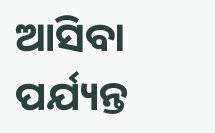ଆସିବା ପର୍ଯ୍ୟନ୍ତ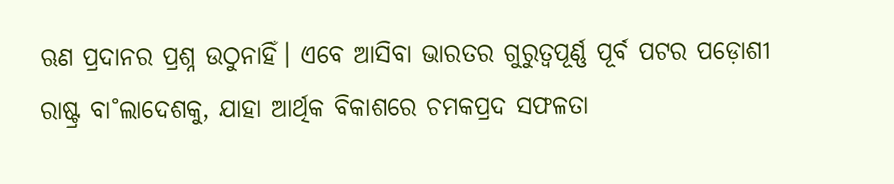ଋଣ ପ୍ରଦାନର ପ୍ରଶ୍ନ ଉଠୁନାହିଁ। ଏବେ ଆସିବା ଭାରତର ଗୁରୁତ୍ବପୂର୍ଣ୍ଣ ପୂର୍ବ ପଟର ପଡ଼ୋଶୀ ରାଷ୍ଟ୍ର ବା˚ଲାଦେଶକୁ, ଯାହା ଆର୍ଥିକ ବିକାଶରେ ଚମକପ୍ରଦ ସଫଳତା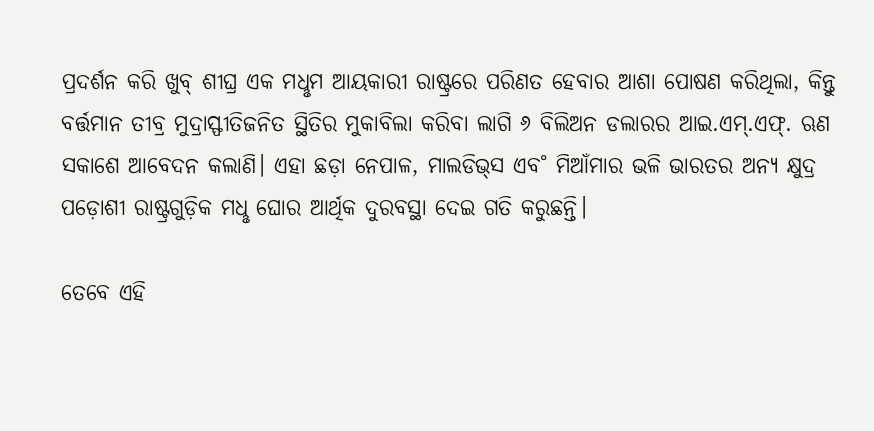ପ୍ରଦର୍ଶନ କରି ଖୁବ୍‌ ଶୀଘ୍ର ଏକ ମଧୢମ ଆୟକାରୀ ରାଷ୍ଟ୍ରରେ ପରିଣତ ହେବାର ଆଶା ପୋଷଣ କରିଥିଲା, କିନ୍ତୁ ବର୍ତ୍ତମାନ ତୀବ୍ର ମୁଦ୍ରାସ୍ଫୀତିଜନିତ ସ୍ଥିତିର ମୁକାବିଲା କରିବା ଲାଗି ୬ ବିଲିଅନ ଡଲାରର ଆଇ.ଏମ୍‌.ଏଫ୍‌. ଋଣ ସକାଶେ ଆବେଦନ କଲାଣି। ଏହା ଛଡ଼ା ନେପାଳ, ମାଲଡିଭ୍‌ସ ଏବ˚ ମିଆଁମାର ଭଳି ଭାରତର ଅନ୍ୟ କ୍ଷୁଦ୍ର ପଡ଼ୋଶୀ ରାଷ୍ଟ୍ରଗୁଡ଼ିକ ମଧୢ ଘୋର ଆର୍ଥିକ ଦୁରବସ୍ଥା ଦେଇ ଗତି କରୁଛନ୍ତି।

ତେବେ ଏହି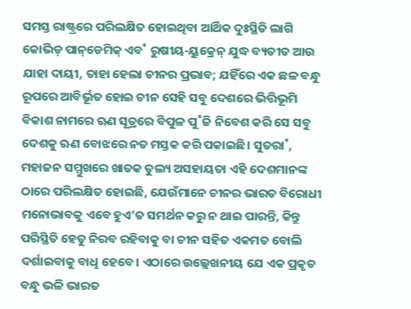ସମସ୍ତ ରାଷ୍ଟ୍ରରେ ପରିଲକ୍ଷିତ ହୋଇଥିବା ଆର୍ଥିକ ଦୁଃସ୍ଥିତି ଲାଗି କୋଭିଡ୍‌ ପାନ୍‌ଡେମିକ୍‌ ଏବ˚ ରୁଷୀୟ-ୟୁକ୍ରେନ୍‌ ଯୁଦ୍ଧ ବ୍ୟତୀତ ଆଉ ଯାହା ଦାୟୀ, ତାହା ହେଲା ଚୀନର ପ୍ରଭାବ; ଯହିଁରେ ଏକ ଛଳ ବନ୍ଧୁ ରୂପରେ ଆବିର୍ଭୂତ ହୋଇ ଚୀନ ସେହି ସବୁ ଦେଶରେ ଭିତ୍ତିଭୂମି ବିକାଶ ନାମରେ ଋଣ ସୂତ୍ରରେ ବିପୁଳ ପୁ˚ଜି ନିବେଶ କରି ସେ ସବୁ ଦେଶକୁ ଋଣ ବୋଝରେ ନତ ମସ୍ତକ କରି ପକାଇଛି। ସୁତରା˚, ମହାଜନ ସମ୍ମୁଖରେ ଖାତକ ତୁଲ୍ୟ ଅସହାୟତା ଏହି ଦେଶମାନଙ୍କ ଠାରେ ପରିଲକ୍ଷିତ ହୋଇଛି, ଯେଉଁମାନେ ଚୀନର ଭାରତ ବିରୋଧୀ ମନୋଭାବକୁ ଏବେ ହୁଏ’ତ ସମର୍ଥନ କରୁ ନ ଥାଇ ପାରନ୍ତି, କିନ୍ତୁ ପରିସ୍ଥିତି ହେତୁ ନିରବ ରହିବାକୁ ବା ଚୀନ ସହିତ ଏକମତ ବୋଲି ଦର୍ଶାଇବାକୁ ବାଧୢ ହେବେ। ଏଠାରେ ଉଲ୍ଲେଖନୀୟ ଯେ ଏକ ପ୍ରକୃତ ବନ୍ଧୁ ଭଳି ଭାରତ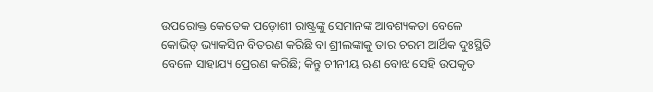ଉପରୋକ୍ତ କେତେକ ପଡ଼ୋଶୀ ରାଷ୍ଟ୍ରଙ୍କୁ ସେମାନଙ୍କ ଆବଶ୍ୟକତା ବେଳେ କୋଭିଡ୍‌ ଭ୍ୟାକସିନ ବିତରଣ କରିଛି ବା ଶ୍ରୀଲଙ୍କାକୁ ତାର ଚରମ ଆର୍ଥିକ ଦୁଃସ୍ଥିତି ବେଳେ ସାହାଯ୍ୟ ପ୍ରେରଣ କରିଛି; କିନ୍ତୁ ଚୀନୀୟ ଋଣ ବୋଝ ସେହି ଉପକୃତ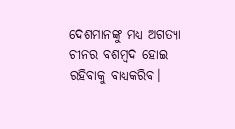ଦେଶମାନଙ୍କୁ ମଧ୍ୟ ଅଗତ୍ୟା ଚୀନର ବଶମ୍ବଦ ହୋଇ ରହିବାକୁ ବାଧ୍ୟକରିବ।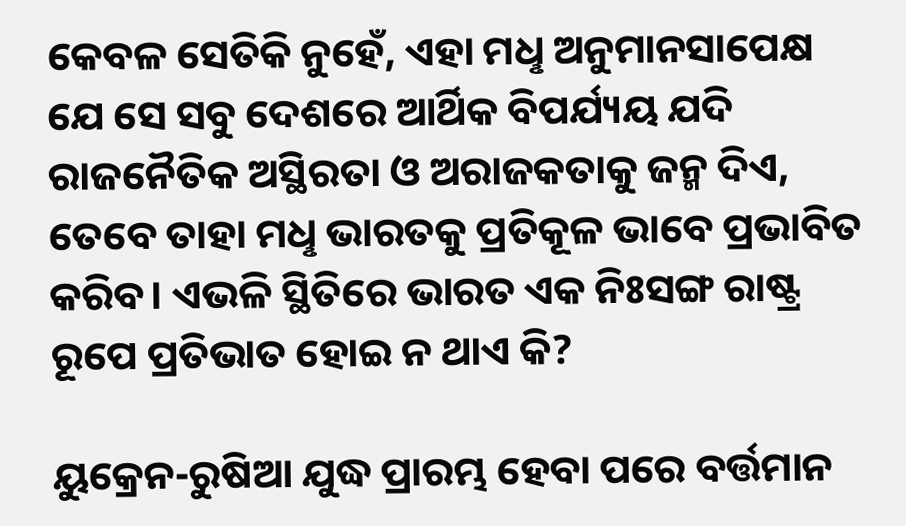କେବଳ ସେତିକି ନୁହେଁ, ଏହା ମଧୢ ଅନୁମାନସାପେକ୍ଷ ଯେ ସେ ସବୁ ଦେଶରେ ଆର୍ଥିକ ବିପର୍ଯ୍ୟୟ ଯଦି ରାଜନୈତିକ ଅସ୍ଥିରତା ଓ ଅରାଜକତାକୁ ଜନ୍ମ ଦିଏ, ତେବେ ତାହା ମଧୢ ଭାରତକୁ ପ୍ରତିକୂଳ ଭାବେ ପ୍ରଭାବିତ କରିବ। ଏଭଳି ସ୍ଥିତିରେ ଭାରତ ଏକ ନିଃସଙ୍ଗ ରାଷ୍ଟ୍ର ରୂପେ ପ୍ରତିଭାତ ହୋଇ ନ ଥାଏ କି?

ୟୁକ୍ରେନ-ରୁଷିଆ ଯୁଦ୍ଧ ପ୍ରାରମ୍ଭ ହେବା ପରେ ବର୍ତ୍ତମାନ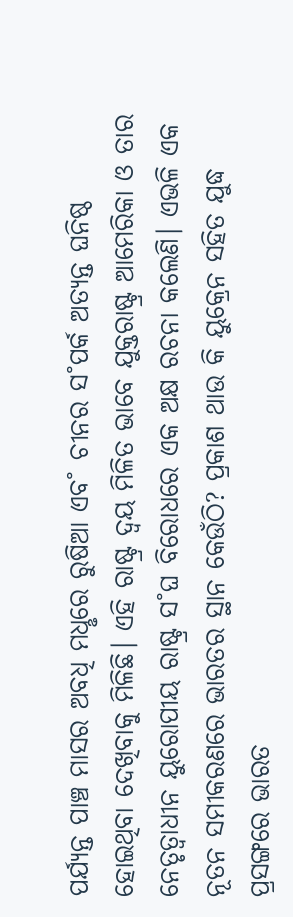ପର୍ଯ୍ୟନ୍ତ ପାଞ୍ଚ ମାସର ଅବଧି ମଧୢରେ ରୁଷିଆ ଏବ˚ ଚୀନର ସ˚ପର୍କ ଅତ୍ୟନ୍ତ ଘନିଷ୍ଠ ହୋଇଥିବା ଦେଖିବାକୁ ମିଳିଛି। ଏହି ରାଷ୍ଟ୍ର ଦ୍ବୟ ମିଳିତ ଭାବେ ଯୁକ୍ତରାଷ୍ଟ୍ର ଆମେରିକା ଓ ତାର ନେତୃତ୍ବାଧୀନ ୟୁରୋପୀୟ ରାଷ୍ଟ୍ର ସ˚ଘ ବିରୋଧରେ ଏକ ଅକ୍ଷ ରଚନା କଲେଣି। ଏଭଳି ଏକ ନୂତନ ସମୀକରଣରେ ଭାରତର ସ୍ଥାନ କେଉଁଠି? ପ୍ରକାଶ ଥାଉ କି ୟୁକ୍ରେନ ସହିତ ଯୁଦ୍ଧ ପ୍ରସଙ୍ଗରେ ଭାରତ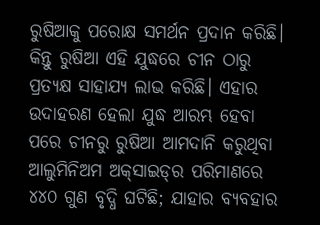ରୁଷିଆକୁ ପରୋକ୍ଷ ସମର୍ଥନ ପ୍ରଦାନ କରିଛି। କିନ୍ତୁ ରୁଷିଆ ଏହି ଯୁଦ୍ଧରେ ଚୀନ ଠାରୁ ପ୍ରତ୍ୟକ୍ଷ ସାହାଯ୍ୟ ଲାଭ କରିଛି। ଏହାର ଉଦାହରଣ ହେଲା ଯୁଦ୍ଧ ଆରମ୍ଭ ହେବା ପରେ ଚୀନରୁ ରୁଷିଆ ଆମଦାନି କରୁଥିବା ଆଲୁମିନିଅମ ଅକ୍‌ସାଇଡ୍‌ର ପରିମାଣରେ ୪୪୦ ଗୁଣ ବୃଦ୍ଧି ଘଟିଛି; ଯାହାର ବ୍ୟବହାର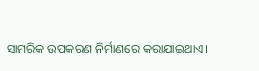ସାମରିକ ଉପକରଣ ନିର୍ମାଣରେ କରାଯାଇଥାଏ।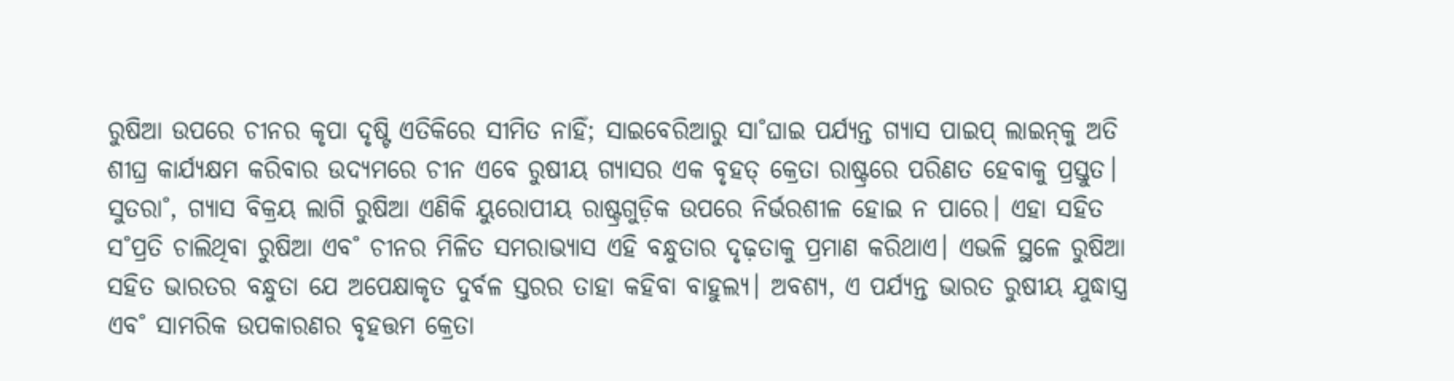ରୁଷିଆ ଉପରେ ଚୀନର କୃପା ଦୃଷ୍ଟି ଏତିକିରେ ସୀମିତ ନାହିଁ; ସାଇବେରିଆରୁ ସା˚ଘାଇ ପର୍ଯ୍ୟନ୍ତ ଗ୍ୟାସ ପାଇପ୍‌ ଲାଇନ୍‌କୁ ଅତି ଶୀଘ୍ର କାର୍ଯ୍ୟକ୍ଷମ କରିବାର ଉଦ୍ୟମରେ ଚୀନ ଏବେ ରୁଷୀୟ ଗ୍ୟାସର ଏକ ବୃହତ୍‌ କ୍ରେତା ରାଷ୍ଟ୍ରରେ ପରିଣତ ହେବାକୁ ପ୍ରସ୍ତୁତ। ସୁତରା˚, ଗ୍ୟାସ ବିକ୍ରୟ ଲାଗି ରୁଷିଆ ଏଣିକି ୟୁରୋପୀୟ ରାଷ୍ଟ୍ରଗୁଡ଼ିକ ଉପରେ ନିର୍ଭରଶୀଳ ହୋଇ ନ ପାରେ। ଏହା ସହିତ ସ˚ପ୍ରତି ଚାଲିଥିବା ରୁଷିଆ ଏବ˚ ଚୀନର ମିଳିତ ସମରାଭ୍ୟାସ ଏହି ବନ୍ଧୁତାର ଦୃଢ଼ତାକୁ ପ୍ରମାଣ କରିଥାଏ। ଏଭଳି ସ୍ଥଳେ ରୁଷିଆ ସହିତ ଭାରତର ବନ୍ଧୁତା ଯେ ଅପେକ୍ଷାକୃତ ଦୁର୍ବଳ ସ୍ତରର ତାହା କହିବା ବାହୁଲ୍ୟ। ଅବଶ୍ୟ, ଏ ପର୍ଯ୍ୟନ୍ତ ଭାରତ ରୁଷୀୟ ଯୁଦ୍ଧାସ୍ତ୍ର ଏବ˚ ସାମରିକ ଉପକାରଣର ବୃହତ୍ତମ କ୍ରେତା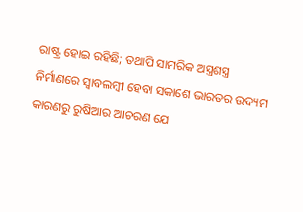ରାଷ୍ଟ୍ର ହୋଇ ରହିଛି; ତଥାପି ସାମରିକ ଅସ୍ତ୍ରଶସ୍ତ୍ର ନିର୍ମାଣରେ ସ୍ବାବଲମ୍ବୀ ହେବା ସକାଶେ ଭାରତର ଉଦ୍ୟମ କାରଣରୁ ରୁଷିଆର ଆଚରଣ ଯେ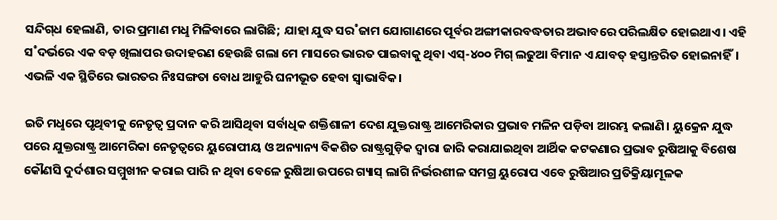ସନ୍ଦିଗ୍‌ଧ ହେଲାଣି, ତାର ପ୍ରମାଣ ମଧୢ ମିଳିବାରେ ଲାଗିଛି; ଯାହା ଯୁଦ୍ଧ ସର˚ଜାମ ଯୋଗାଣରେ ପୂର୍ବର ଅଙ୍ଗୀକାରବଦ୍ଧତାର ଅଭାବରେ ପରିଲକ୍ଷିତ ହୋଇଥାଏ। ଏହି ସ˚ଦର୍ଭରେ ଏକ ବଡ଼ ଖିଲାପର ଉଦାହରଣ ହେଉଛି ଗଲା ମେ ମାସରେ ଭାରତ ପାଇବାକୁ ଥିବା ଏସ୍‌-୪୦୦ ମିଗ୍‌ ଲଢୁଆ ବିମାନ ଏ ଯାବତ୍‌ ହସ୍ତାନ୍ତରିତ ହୋଇନାହିଁ। ଏଭଳି ଏକ ସ୍ଥିତିରେ ଭାରତର ନିଃସଙ୍ଗତା ବୋଧ ଆହୁରି ଘନୀଭୂତ ହେବା ସ୍ବାଭାବିକ।

ଇତି ମଧୢରେ ପୃଥିବୀକୁ ନେତୃତ୍ବ ପ୍ରଦାନ କରି ଆସିଥିବା ସର୍ବାଧିକ ଶକ୍ତିଶାଳୀ ଦେଶ ଯୁକ୍ତରାଷ୍ଟ୍ର ଆମେରିକାର ପ୍ରଭାବ ମଳିନ ପଡ଼ିବା ଆରମ୍ଭ କଲାଣି। ୟୁକ୍ରେନ ଯୁଦ୍ଧ ପରେ ଯୁକ୍ତରାଷ୍ଟ୍ର ଆମେରିକା ନେତୃତ୍ବରେ ୟୁରୋପୀୟ ଓ ଅନ୍ୟାନ୍ୟ ବିକଶିତ ରାଷ୍ଟ୍ରଗୁଡ଼ିକ ଦ୍ବାରା ଜାରି କରାଯାଇଥିବା ଆର୍ଥିକ କଟକଣାର ପ୍ରଭାବ ରୁଷିଆକୁ ବିଶେଷ କୌଣସି ଦୁର୍ଦଶାର ସମ୍ମୁଖୀନ କରାଇ ପାରି ନ ଥିବା ବେଳେ ରୁଷିଆ ଉପରେ ଗ୍ୟାସ୍‌ ଲାଗି ନିର୍ଭରଶୀଳ ସମଗ୍ର ୟୁରୋପ ଏବେ ରୁଷିଆର ପ୍ରତିକ୍ରିୟାମୂଳକ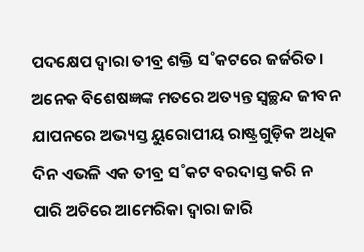ପଦକ୍ଷେପ ଦ୍ବାରା ତୀବ୍ର ଶକ୍ତି ସ˚କଟରେ ଜର୍ଜରିତ। ଅନେକ ବିଶେଷଜ୍ଞଙ୍କ ମତରେ ଅତ୍ୟନ୍ତ ସ୍ବଚ୍ଛନ୍ଦ ଜୀବନ ଯାପନରେ ଅଭ୍ୟସ୍ତ ୟୁରୋପୀୟ ରାଷ୍ଟ୍ରଗୁଡ଼ିକ ଅଧିକ ଦିନ ଏଭଳି ଏକ ତୀବ୍ର ସ˚କଟ ବରଦାସ୍ତ କରି ନ ପାରି ଅଚିରେ ଆମେରିକା ଦ୍ବାରା ଜାରି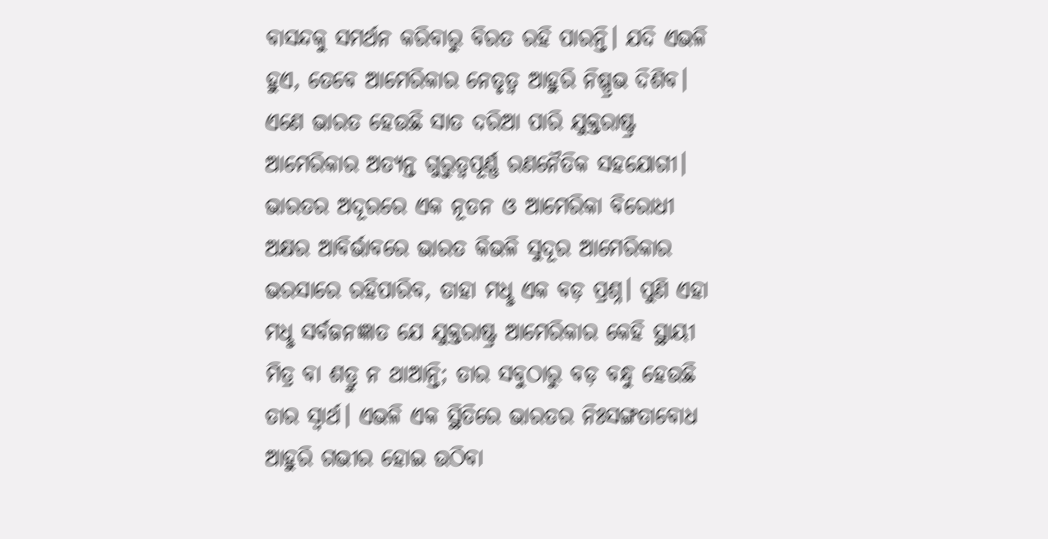ବାସନ୍ଦକୁ ସମର୍ଥନ କରିବାରୁ ବିରତ ରହି ପାରନ୍ତି। ଯଦି ଏଭଳି ହୁଏ, ତେବେ ଆମେରିକାର ନେତୃତ୍ବ ଆହୁରି ନିଷ୍ପ୍ରଭ ଦିଶିବ। ଏଣେ ଭାରତ ହେଉଛି ସାତ ଦରିଆ ପାରି ଯୁକ୍ତରାଷ୍ଟ୍ର ଆମେରିକାର ଅତ୍ୟନ୍ତ ଗୁରୁତ୍ବପୂର୍ଣ୍ଣ ରଣନୈତିକ ସହଯୋଗୀ। ଭାରତର ଅଦୂରରେ ଏକ ନୂତନ ଓ ଆମେରିକା ବିରୋଧୀ ଅକ୍ଷର ଆବିର୍ଭାବରେ ଭାରତ କିଭଳି ସୁଦୂର ଆମେରିକାର ଭରସାରେ ରହିପାରିବ, ତାହା ମଧୢ ଏକ ବଡ଼ ପ୍ରଶ୍ନ। ପୁଣି ଏହା ମଧୢ ସର୍ବଜନଜ୍ଞାତ ଯେ ଯୁକ୍ତରାଷ୍ଟ୍ର ଆମେରିକାର କେହି ସ୍ଥାୟୀ ମିତ୍ର ବା ଶତ୍ରୁ ନ ଥାଆନ୍ତି; ତାର ସବୁଠାରୁ ବଡ଼ ବନ୍ଧୁ ହେଉଛି ତାର ସ୍ବାର୍ଥ। ଏଭଳି ଏକ ସ୍ଥିତିରେ ଭାରତର ନିଃସଙ୍ଗତାବୋଧ ଆହୁରି ଗଭୀର ହୋଇ ଉଠିବା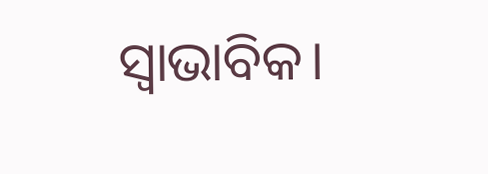ସ୍ବାଭାବିକ।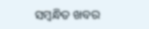ସମ୍ବନ୍ଧିତ ଖବର